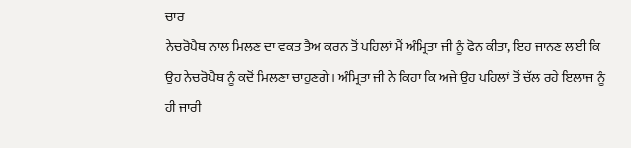ਚਾਰ
ਨੇਚਰੋਪੈਥ ਨਾਲ ਮਿਲਣ ਦਾ ਵਕਤ ਤੈਅ ਕਰਨ ਤੋਂ ਪਹਿਲਾਂ ਮੈਂ ਅੰਮ੍ਰਿਤਾ ਜੀ ਨੂੰ ਫੋਨ ਕੀਤਾ, ਇਹ ਜਾਨਣ ਲਈ ਕਿ ਉਹ ਨੇਚਰੋਪੈਥ ਨੂੰ ਕਦੋਂ ਮਿਲਣਾ ਚਾਹੁਣਗੇ। ਅੰਮ੍ਰਿਤਾ ਜੀ ਨੇ ਕਿਹਾ ਕਿ ਅਜੇ ਉਹ ਪਹਿਲਾਂ ਤੋਂ ਚੱਲ ਰਹੇ ਇਲਾਜ ਨੂੰ ਹੀ ਜਾਰੀ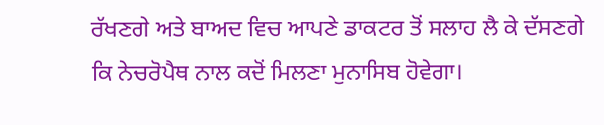ਰੱਖਣਗੇ ਅਤੇ ਬਾਅਦ ਵਿਚ ਆਪਣੇ ਡਾਕਟਰ ਤੋਂ ਸਲਾਹ ਲੈ ਕੇ ਦੱਸਣਗੇ ਕਿ ਨੇਚਰੋਪੈਥ ਨਾਲ ਕਦੋਂ ਮਿਲਣਾ ਮੁਨਾਸਿਬ ਹੋਵੇਗਾ।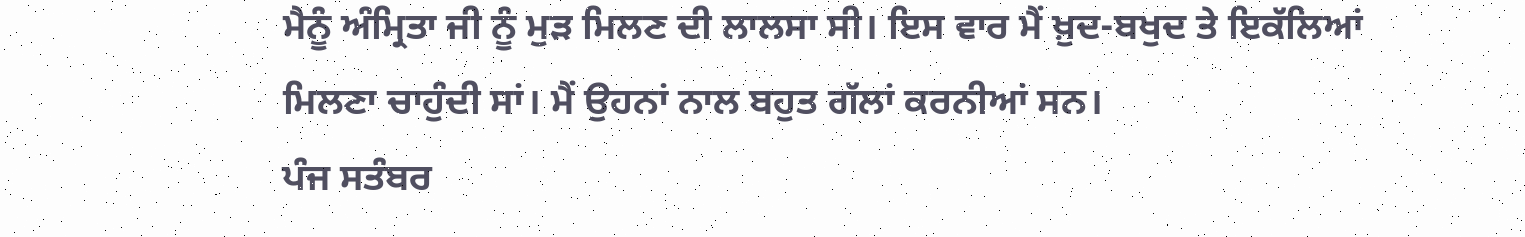ਮੈਨੂੰ ਅੰਮ੍ਰਿਤਾ ਜੀ ਨੂੰ ਮੁੜ ਮਿਲਣ ਦੀ ਲਾਲਸਾ ਸੀ। ਇਸ ਵਾਰ ਮੈਂ ਖ਼ੁਦ-ਬਖੁਦ ਤੇ ਇਕੱਲਿਆਂ ਮਿਲਣਾ ਚਾਹੁੰਦੀ ਸਾਂ। ਮੈਂ ਉਹਨਾਂ ਨਾਲ ਬਹੁਤ ਗੱਲਾਂ ਕਰਨੀਆਂ ਸਨ।
ਪੰਜ ਸਤੰਬਰ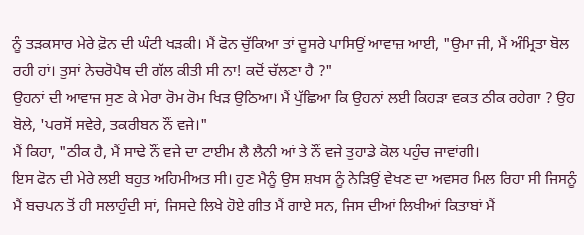ਨੂੰ ਤੜਕਸਾਰ ਮੇਰੇ ਫ਼ੋਨ ਦੀ ਘੰਟੀ ਖੜਕੀ। ਮੈਂ ਫੋਨ ਚੁੱਕਿਆ ਤਾਂ ਦੂਸਰੇ ਪਾਸਿਉਂ ਆਵਾਜ਼ ਆਈ, "ਉਮਾ ਜੀ, ਮੈਂ ਅੰਮ੍ਰਿਤਾ ਬੋਲ ਰਹੀ ਹਾਂ। ਤੁਸਾਂ ਨੇਚਰੋਪੈਥ ਦੀ ਗੱਲ ਕੀਤੀ ਸੀ ਨਾ! ਕਦੋਂ ਚੱਲਣਾ ਹੈ ?"
ਉਹਨਾਂ ਦੀ ਆਵਾਜ ਸੁਣ ਕੇ ਮੇਰਾ ਰੋਮ ਰੋਮ ਖਿੜ ਉਠਿਆ। ਮੈਂ ਪੁੱਛਿਆ ਕਿ ਉਹਨਾਂ ਲਈ ਕਿਹੜਾ ਵਕਤ ਠੀਕ ਰਹੇਗਾ ? ਉਹ ਬੋਲੇ, 'ਪਰਸੋਂ ਸਵੇਰੇ, ਤਕਰੀਬਨ ਨੌਂ ਵਜੇ।"
ਮੈਂ ਕਿਹਾ, "ਠੀਕ ਹੈ, ਮੈਂ ਸਾਢੇ ਨੌਂ ਵਜੇ ਦਾ ਟਾਈਮ ਲੈ ਲੈਨੀ ਆਂ ਤੇ ਨੌਂ ਵਜੇ ਤੁਹਾਡੇ ਕੋਲ ਪਹੁੰਚ ਜਾਵਾਂਗੀ।
ਇਸ ਫੋਨ ਦੀ ਮੇਰੇ ਲਈ ਬਹੁਤ ਅਹਿਮੀਅਤ ਸੀ। ਹੁਣ ਮੈਨੂੰ ਉਸ ਸ਼ਖਸ ਨੂੰ ਨੇੜਿਉਂ ਵੇਖਣ ਦਾ ਅਵਸਰ ਮਿਲ ਰਿਹਾ ਸੀ ਜਿਸਨੂੰ ਮੈਂ ਬਚਪਨ ਤੋਂ ਹੀ ਸਲਾਹੁੰਦੀ ਸਾਂ, ਜਿਸਦੇ ਲਿਖੇ ਹੋਏ ਗੀਤ ਮੈਂ ਗਾਏ ਸਨ, ਜਿਸ ਦੀਆਂ ਲਿਖੀਆਂ ਕਿਤਾਬਾਂ ਮੈਂ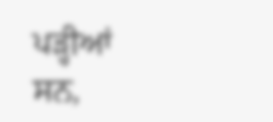ਪੜ੍ਹੀਆਂ ਸਨ,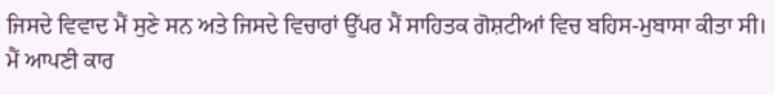ਜਿਸਦੇ ਵਿਵਾਦ ਮੈਂ ਸੁਣੇ ਸਨ ਅਤੇ ਜਿਸਦੇ ਵਿਚਾਰਾਂ ਉੱਪਰ ਮੈਂ ਸਾਹਿਤਕ ਗੋਸ਼ਟੀਆਂ ਵਿਚ ਬਹਿਸ-ਮੁਬਾਸਾ ਕੀਤਾ ਸੀ।
ਮੈਂ ਆਪਣੀ ਕਾਰ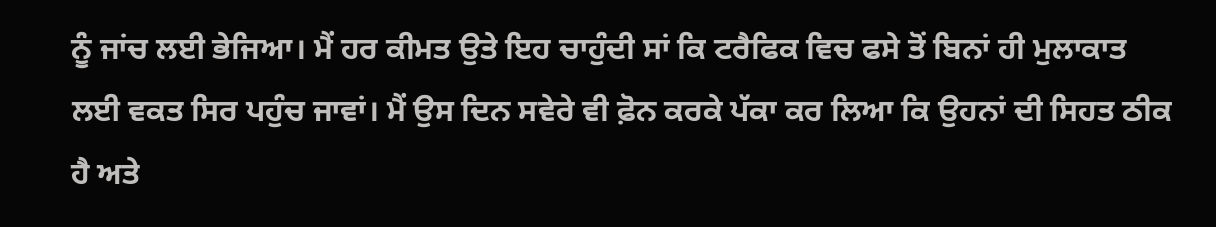ਨੂੰ ਜਾਂਚ ਲਈ ਭੇਜਿਆ। ਮੈਂ ਹਰ ਕੀਮਤ ਉਤੇ ਇਹ ਚਾਹੁੰਦੀ ਸਾਂ ਕਿ ਟਰੈਫਿਕ ਵਿਚ ਫਸੇ ਤੋਂ ਬਿਨਾਂ ਹੀ ਮੁਲਾਕਾਤ ਲਈ ਵਕਤ ਸਿਰ ਪਹੁੰਚ ਜਾਵਾਂ। ਮੈਂ ਉਸ ਦਿਨ ਸਵੇਰੇ ਵੀ ਫ਼ੋਨ ਕਰਕੇ ਪੱਕਾ ਕਰ ਲਿਆ ਕਿ ਉਹਨਾਂ ਦੀ ਸਿਹਤ ਠੀਕ ਹੈ ਅਤੇ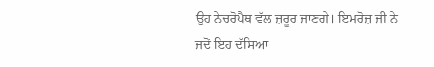ਉਹ ਨੇਚਰੋਪੈਥ ਵੱਲ ਜ਼ਰੂਰ ਜਾਣਗੇ। ਇਮਰੋਜ਼ ਜੀ ਨੇ ਜਦੋਂ ਇਹ ਦੱਸਿਆ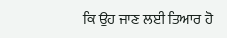ਕਿ ਉਹ ਜਾਣ ਲਈ ਤਿਆਰ ਹੋ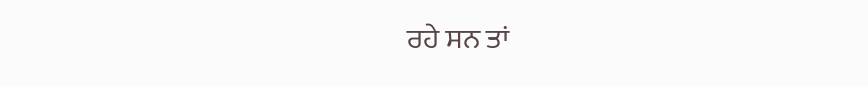ਰਹੇ ਸਨ ਤਾਂ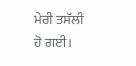ਮੇਰੀ ਤਸੱਲੀ ਹੋ ਗਈ।